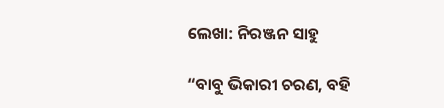ଲେଖା: ନିରଞ୍ଜନ ସାହୁ

“ବାବୁ ଭିକାରୀ ଚରଣ, ବହି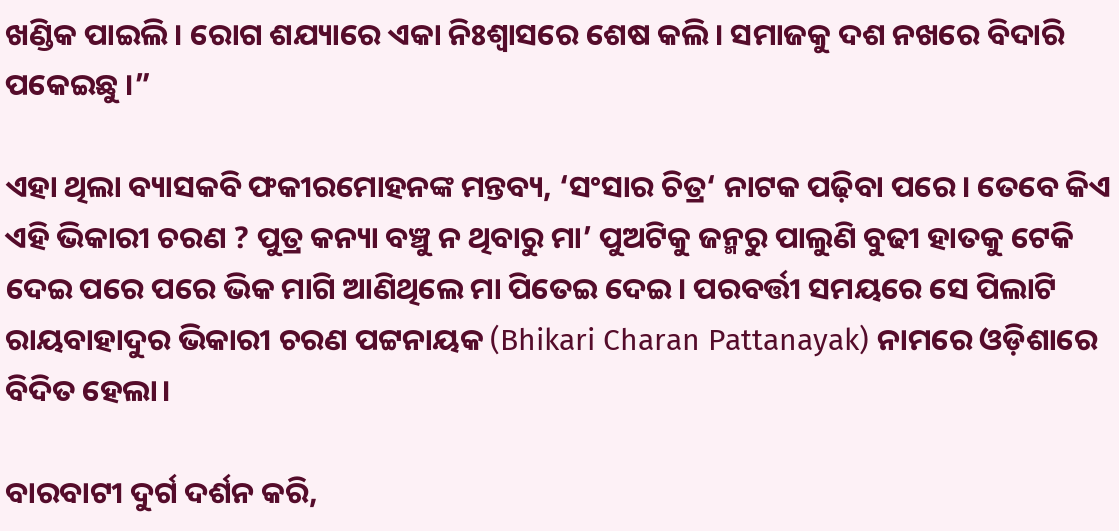ଖଣ୍ଡିକ ପାଇଲି। ରୋଗ ଶଯ୍ୟାରେ ଏକା ନିଃଶ୍ବାସରେ ଶେଷ କଲି। ସମାଜକୁ ଦଶ ନଖରେ ବିଦାରି ପକେଇଛୁ ।”

ଏହା ଥିଲା ବ୍ୟାସକବି ଫକୀରମୋହନଙ୍କ ମନ୍ତବ୍ୟ, ‘ସଂସାର ଚିତ୍ର‘ ନାଟକ ପଢ଼ିବା ପରେ। ତେବେ କିଏ ଏହି ଭିକାରୀ ଚରଣ ? ପୁତ୍ର କନ୍ୟା ବଞ୍ଚୁ ନ ଥିବାରୁ ମା’ ପୁଅଟିକୁ ଜନ୍ମରୁ ପାଲୁଣି ବୁଢୀ ହାତକୁ ଟେକି ଦେଇ ପରେ ପରେ ଭିକ ମାଗି ଆଣିଥିଲେ ମା ପିତେଇ ଦେଇ। ପରବର୍ତ୍ତୀ ସମୟରେ ସେ ପିଲାଟି ରାୟବାହାଦୁର ଭିକାରୀ ଚରଣ ପଟ୍ଟନାୟକ (Bhikari Charan Pattanayak) ନାମରେ ଓଡ଼ିଶାରେ ବିଦିତ ହେଲା।

ବାରବାଟୀ ଦୁର୍ଗ ଦର୍ଶନ କରି,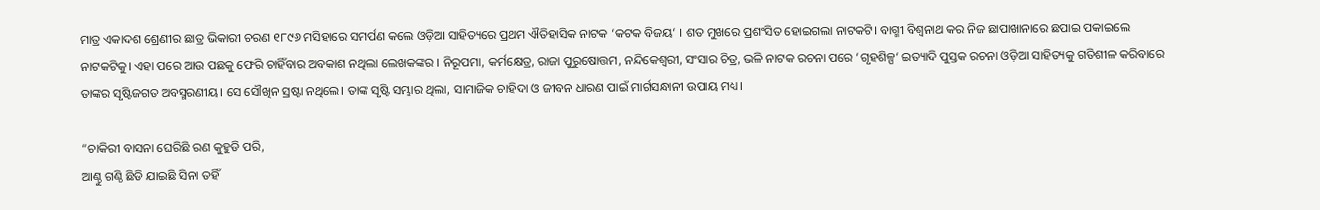ମାତ୍ର ଏକାଦଶ ଶ୍ରେଣୀର ଛାତ୍ର ଭିକାରୀ ଚରଣ ୧୮୯୬ ମସିହାରେ ସମର୍ପଣ କଲେ ଓଡ଼ିଆ ସାହିତ୍ୟରେ ପ୍ରଥମ ଐତିହାସିକ ନାଟକ ‘କଟକ ବିଜୟ‘ । ଶତ ମୁଖରେ ପ୍ରଶଂସିତ ହୋଇଗଲା ନାଟକଟି। ବାଗ୍ମୀ ବିଶ୍ଵନାଥ କର ନିଜ ଛାପାଖାନାରେ ଛପାଇ ପକାଇଲେ ନାଟକଟିକୁ। ଏହା ପରେ ଆଉ ପଛକୁ ଫେରି ଚାହିଁବାର ଅବକାଶ ନଥିଲା ଲେଖକଙ୍କର । ନିରୂପମା, କର୍ମକ୍ଷେତ୍ର, ରାଜା ପୁରୁଷୋତ୍ତମ, ନନ୍ଦିକେଶ୍ଵରୀ, ସଂସାର ଚିତ୍ର, ଭଳି ନାଟକ ରଚନା ପରେ ‘ଗୃହଶିଳ୍ପ‘ ଇତ୍ୟାଦି ପୁସ୍ତକ ରଚନା ଓଡ଼ିଆ ସାହିତ୍ୟକୁ ଗତିଶୀଳ କରିବାରେ  ତାଙ୍କର ସୃଷ୍ଟିଜଗତ ଅବସ୍ମରଣୀୟ। ସେ ସୌଖିନ ସ୍ରଷ୍ଟା ନଥିଲେ। ତାଙ୍କ ସୃଷ୍ଟି ସମ୍ଭାର ଥିଲା, ସାମାଜିକ ଚାହିଦା ଓ ଜୀବନ ଧାରଣ ପାଇଁ ମାର୍ଗସନ୍ଧାନୀ ଉପାୟ ମଧ୍ୟ।

“ଚାକିରୀ ବାସନା ଘେରିଛି ରଣ କୁହୁଡି ପରି,
ଆଣ୍ଠୁ ଗଣ୍ଠି ଛିଡି ଯାଇଛି ସିନା ତହିଁ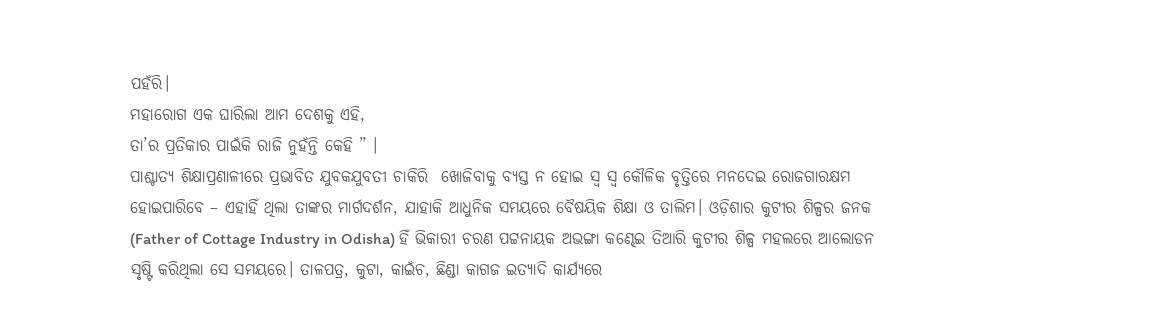ପହଁରି।
ମହାରୋଗ ଏକ ଘାରିଲା ଆମ ଦେଶକୁ ଏହି,
ତା’ର ପ୍ରତିକାର ପାଇଁକି ରାଜି ନୁହଁନ୍ତି କେହି ” ।
ପାଶ୍ଚାତ୍ୟ ଶିକ୍ଷାପ୍ରଣାଳୀରେ ପ୍ରଭାବିତ ଯୁବକଯୁବତୀ ଚାକିରି  ଖୋଜିବାକୁ ବ୍ୟସ୍ତ ନ ହୋଇ ସ୍ଵ ସ୍ଵ କୌଳିକ ବୃତ୍ତିରେ ମନଦେଇ ରୋଜଗାରକ୍ଷମ ହୋଇପାରିବେ – ଏହାହିଁ ଥିଲା ତାଙ୍କର ମାର୍ଗଦର୍ଶନ, ଯାହାକି ଆଧୁନିକ ସମୟରେ ବୈଷୟିକ ଶିକ୍ଷା ଓ ତାଲିମ। ଓଡ଼ିଶାର କୁଟୀର ଶିଳ୍ପର ଜନକ (Father of Cottage Industry in Odisha) ହିଁ ଭିକାରୀ ଚରଣ ପଟ୍ଟନାୟକ ଅଭଙ୍ଗା କଣ୍ଢେଇ ତିଆରି କୁଟୀର ଶିଳ୍ପ ମହଲରେ ଆଲୋଡନ ସୃଷ୍ଟି କରିଥିଲା ସେ ସମୟରେ। ତାଳପତ୍ର, କୁଟା, କାଇଁଚ, ଛିଣ୍ଡା କାଗଜ ଇତ୍ୟାଦି କାର୍ଯ୍ୟରେ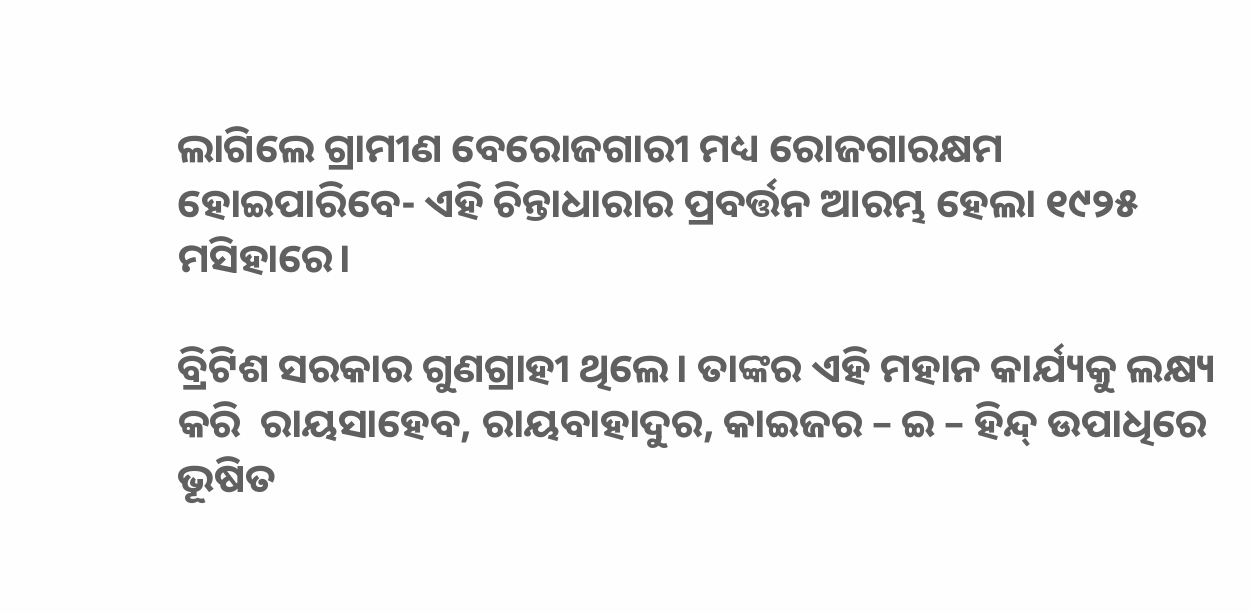ଲାଗିଲେ ଗ୍ରାମୀଣ ବେରୋଜଗାରୀ ମଧ୍ୟ ରୋଜଗାରକ୍ଷମ ହୋଇପାରିବେ- ଏହି ଚିନ୍ତାଧାରାର ପ୍ରବର୍ତ୍ତନ ଆରମ୍ଭ ହେଲା ୧୯୨୫ ମସିହାରେ।

ବ୍ରିଟିଶ ସରକାର ଗୁଣଗ୍ରାହୀ ଥିଲେ। ତାଙ୍କର ଏହି ମହାନ କାର୍ଯ୍ୟକୁ ଲକ୍ଷ୍ୟ କରି  ରାୟସାହେବ, ରାୟବାହାଦୁର, କାଇଜର – ଇ – ହିନ୍ଦ୍ ଉପାଧିରେ ଭୂଷିତ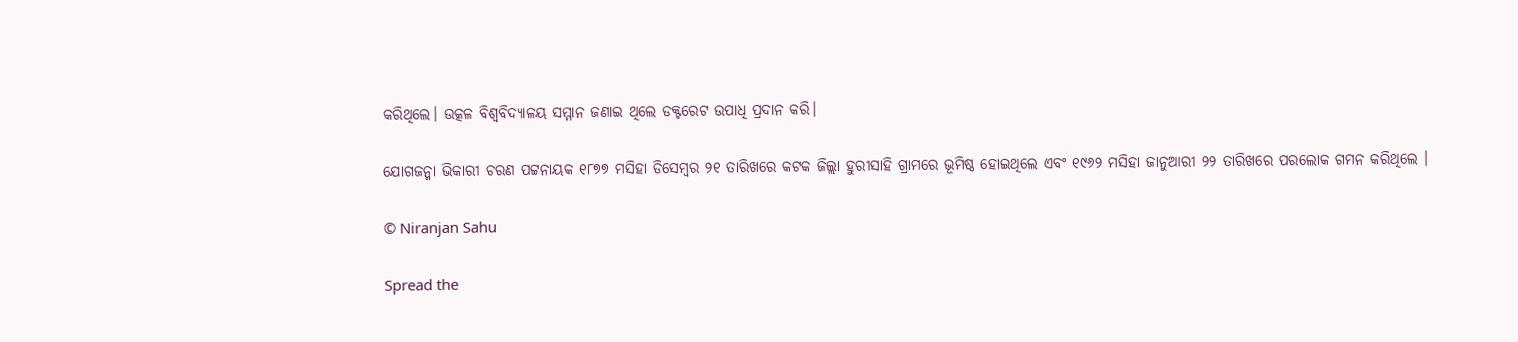କରିଥିଲେ। ଉତ୍କଳ ବିଶ୍ୱବିଦ୍ୟାଳୟ ସମ୍ମାନ ଜଣାଇ ଥିଲେ ଡକ୍ଟରେଟ ଉପାଧି ପ୍ରଦାନ କରି।

ଯୋଗଜନ୍ମା ଭିକାରୀ ଚରଣ ପଟ୍ଟନାୟକ ୧୮୭୭ ମସିହା ଡିସେମ୍ବର ୨୧ ତାରିଖରେ କଟକ ଜିଲ୍ଲା ହୁରୀସାହି ଗ୍ରାମରେ ଭୂମିଷ୍ଠ ହୋଇଥିଲେ ଏବଂ ୧୯୬୨ ମସିହା ଜାନୁଆରୀ ୨୨ ତାରିଖରେ ପରଲୋକ ଗମନ କରିଥିଲେ ।

© Niranjan Sahu

Spread the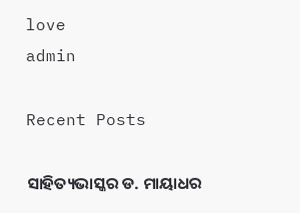love
admin

Recent Posts

ସାହିତ୍ୟଭାସ୍କର ଡ. ମାୟାଧର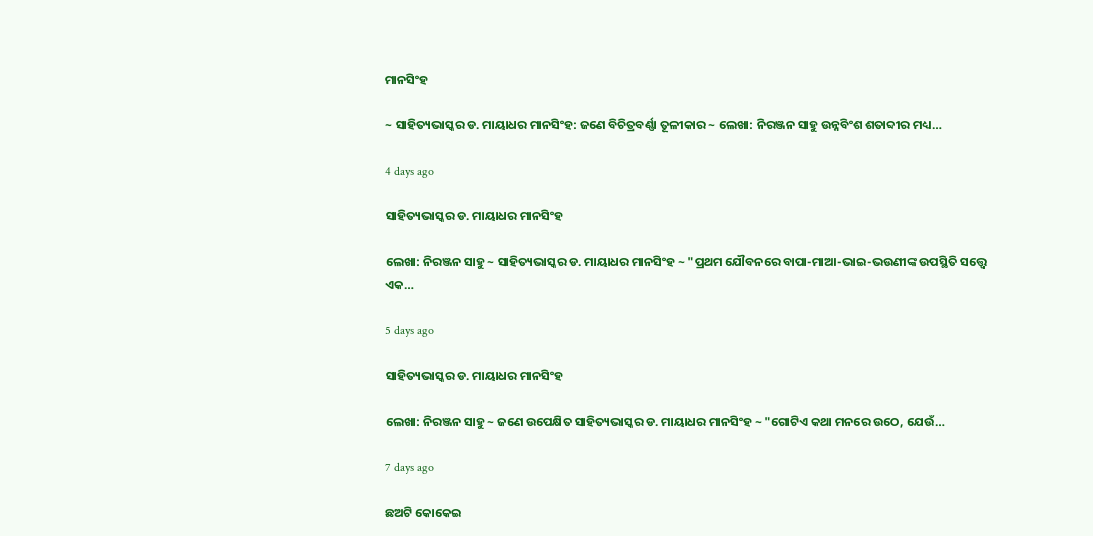ମାନସିଂହ

~ ସାହିତ୍ୟଭାସ୍କର ଡ. ମାୟାଧର ମାନସିଂହ: ଜଣେ ବିଚିତ୍ରବର୍ଣ୍ଣା ତୂଳୀକାର ~ ଲେଖା: ନିରଞ୍ଜନ ସାହୁ ଉନ୍ନବିଂଶ ଶତାବ୍ଦୀର ମଧ୍ୟ…

4 days ago

ସାହିତ୍ୟଭାସ୍କର ଡ. ମାୟାଧର ମାନସିଂହ

ଲେଖା: ନିରଞ୍ଜନ ସାହୁ ~ ସାହିତ୍ୟଭାସ୍କର ଡ. ମାୟାଧର ମାନସିଂହ ~ "ପ୍ରଥମ ଯୌବନରେ ବାପା-ମାଆ-ଭାଇ-ଭଉଣୀଙ୍କ ଉପସ୍ଥିତି ସତ୍ତ୍ୱେ ଏକ…

5 days ago

ସାହିତ୍ୟଭାସ୍କର ଡ. ମାୟାଧର ମାନସିଂହ

ଲେଖା: ନିରଞ୍ଜନ ସାହୁ ~ ଜଣେ ଉପେକ୍ଷିତ ସାହିତ୍ୟଭାସ୍କର ଡ. ମାୟାଧର ମାନସିଂହ ~ "ଗୋଟିଏ କଥା ମନରେ ଉଠେ, ଯେଉଁ…

7 days ago

ଛଅଟି କୋକେଇ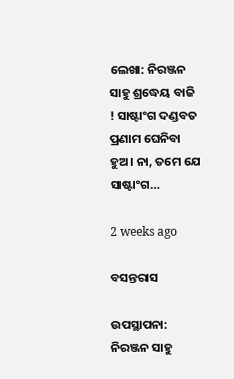ଲେଖା: ନିରଞ୍ଜନ ସାହୁ ଶ୍ରଦ୍ଧେୟ ବାଜି ! ସାଷ୍ଟାଂଗ ଦଣ୍ଡବତ ପ୍ରଣାମ ଘେନିବା ହୁଅ। ନା, ତମେ ଯେ ସାଷ୍ଟାଂଗ…

2 weeks ago

ବସନ୍ତରାସ

ଉପସ୍ଥାପନା: ନିରଞ୍ଜନ ସାହୁ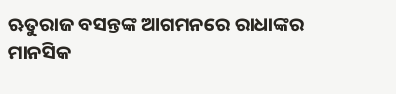ଋତୁରାଜ ବସନ୍ତଙ୍କ ଆଗମନରେ ରାଧାଙ୍କର ମାନସିକ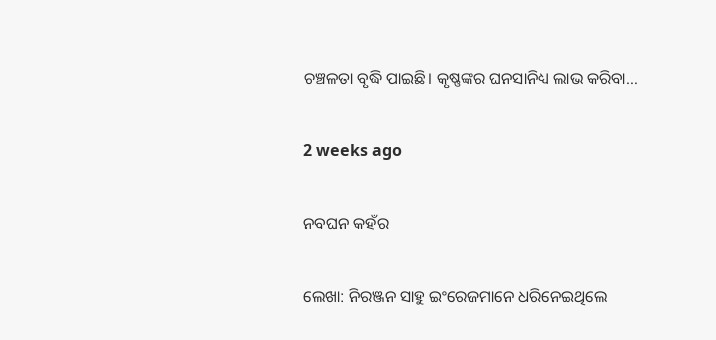ଚଞ୍ଚଳତା ବୃଦ୍ଧି ପାଇଛି। କୃଷ୍ଣଙ୍କର ଘନସାନିଧ୍ୟ ଲାଭ କରିବା…

2 weeks ago

ନବଘନ କହଁର

ଲେଖା: ନିରଞ୍ଜନ ସାହୁ ଇଂରେଜମାନେ ଧରିନେଇଥିଲେ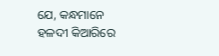ଯେ, କନ୍ଧମାନେ ହଳଦୀ କିଆରିରେ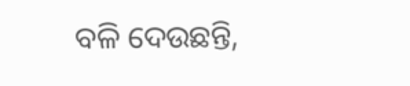ବଳି ଦେଉଛନ୍ତି,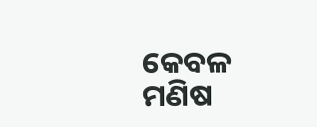କେବଳ ମଣିଷ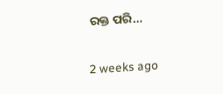ରକ୍ତ ପରି…

2 weeks ago